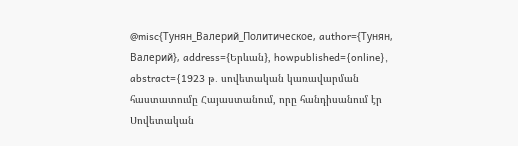@misc{Тунян_Валерий_Политическое, author={Тунян, Валерий}, address={Երևան}, howpublished={online}, abstract={1923 թ․ սովետական կառավարման հաստատումը Հայաստանում, որը հանդիսանում էր Սովետական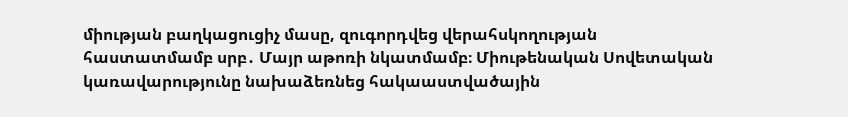միության բաղկացուցիչ մասը, զուգորդվեց վերահսկողության հաստատմամբ սրբ․ Մայր աթոռի նկատմամբ։ Միութենական Սովետական կառավարությունը նախաձեռնեց հակաաստվածային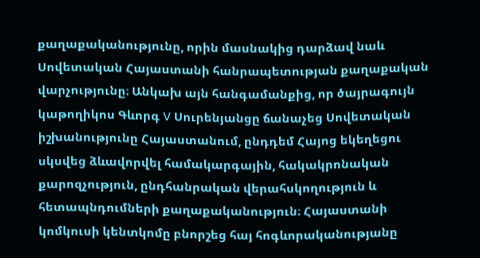քաղաքականությունը, որին մասնակից դարձավ նաև Սովետական Հայաստանի հանրապետության քաղաքական վարչությունը։ Անկախ այն հանգամանքից, որ ծայրագույն կաթողիկոս Գևորգ V Սուրենյանցը ճանաչեց Սովետական իշխանությունը Հայաստանում, ընդդեմ Հայոց եկեղեցու սկսվեց ձևավորվել համակարգային, հակակրոնական քարոզչություն, ընդհանրական վերահսկողություն և հետապնդումների քաղաքականություն։ Հայաստանի կոմկուսի կենտկոմը բնորշեց հայ հոգևորականությանը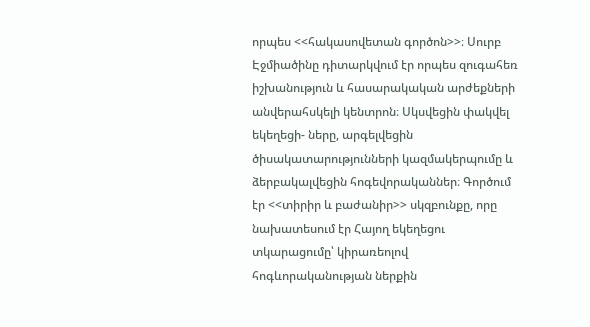որպես <<հակասովետան գործոն>>։ Սուրբ Էջմիածինը դիտարկվում էր որպես զուգահեռ իշխանություն և հասարակական արժեքների անվերահսկելի կենտրոն։ Սկսվեցին փակվել եկեղեցի- ները, արգելվեցին ծիսակատարությունների կազմակերպումը և ձերբակալվեցին հոգեվորականներ։ Գործում էր <<տիրիր և բաժանիր>> սկզբունքը, որը նախատեսում էր Հայող եկեղեցու տկարացումը՝ կիրառեոլով հոգևորականության ներքին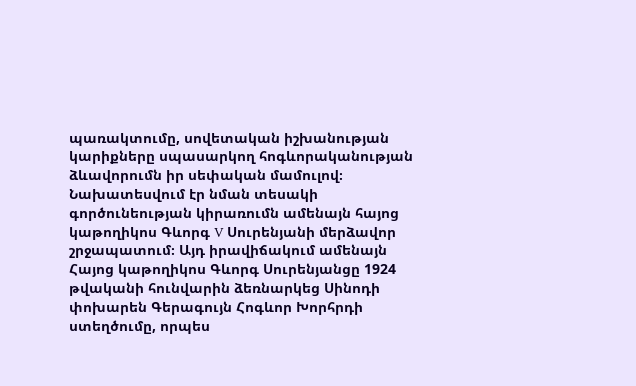պառակտումը, սովետական իշխանության կարիքները սպասարկող հոգևորականության ձևավորումն իր սեփական մամուլով։ Նախատեսվում էր նման տեսակի գործունեության կիրառումն ամենայն հայոց կաթողիկոս Գևորգ V Սուրենյանի մերձավոր շրջապատում։ Այդ իրավիճակում ամենայն Հայոց կաթողիկոս Գևորգ Սուրենյանցը 1924 թվականի հունվարին ձեռնարկեց Սինոդի փոխարեն Գերագույն Հոգևոր Խորհրդի ստեղծումը, որպես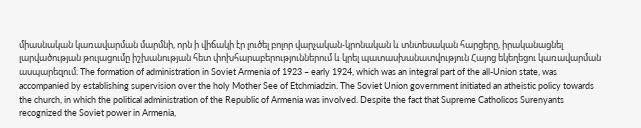միասնական կառավարման մարմնի, որն ի վիճակի էր լուծել բոլոր վարչական-կրոնական և տնտեսական հարցերը, իրականացնել լարվածության թուլացումը իշխանության հետ փոխհարաբերություններում և կրել պատասխանատվություն Հայոց եկեղեցու կառավարման ասպարեզում։ The formation of administration in Soviet Armenia of 1923 – early 1924, which was an integral part of the all-Union state, was accompanied by establishing supervision over the holy Mother See of Etchmiadzin. The Soviet Union government initiated an atheistic policy towards the church, in which the political administration of the Republic of Armenia was involved. Despite the fact that Supreme Catholicos Surenyants recognized the Soviet power in Armenia,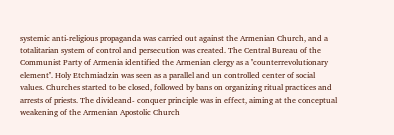systemic anti-religious propaganda was carried out against the Armenian Church, and a totalitarian system of control and persecution was created. The Central Bureau of the Communist Party of Armenia identified the Armenian clergy as a ''counterrevolutionary element''. Holy Etchmiadzin was seen as a parallel and un controlled center of social values. Churches started to be closed, followed by bans on organizing ritual practices and arrests of priests. The divideand- conquer principle was in effect, aiming at the conceptual weakening of the Armenian Apostolic Church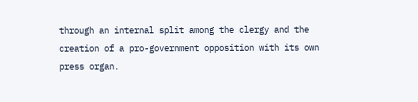through an internal split among the clergy and the creation of a pro-government opposition with its own press organ.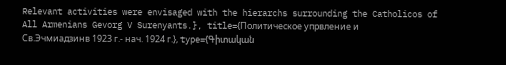Relevant activities were envisaged with the hierarchs surrounding the Catholicos of All Armenians Gevorg V Surenyants.}, title={Политическое упрвление и Св.Эчмиадзинв 1923 г.- нач. 1924 г.}, type={Գիտական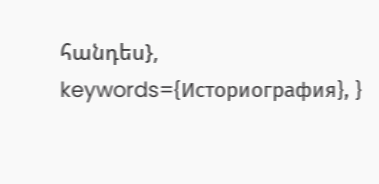հանդես}, keywords={Историография}, }